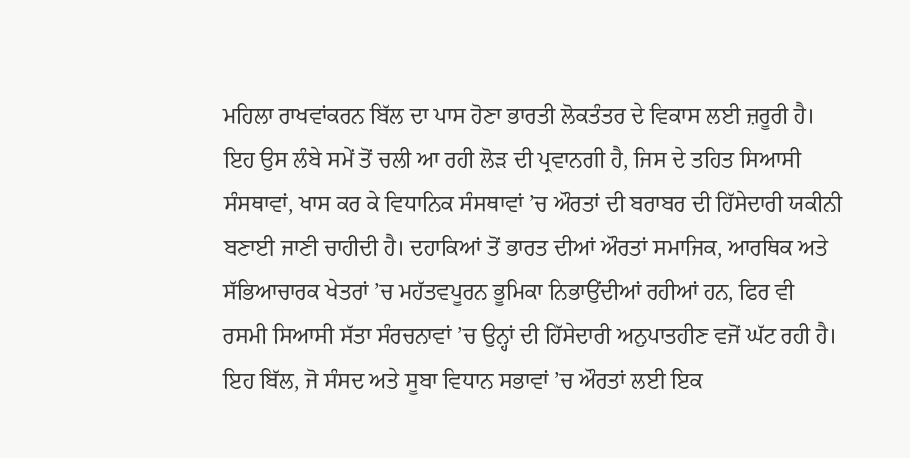ਮਹਿਲਾ ਰਾਖਵਾਂਕਰਨ ਬਿੱਲ ਦਾ ਪਾਸ ਹੋਣਾ ਭਾਰਤੀ ਲੋਕਤੰਤਰ ਦੇ ਵਿਕਾਸ ਲਈ ਜ਼ਰੂਰੀ ਹੈ। ਇਹ ਉਸ ਲੰਬੇ ਸਮੇਂ ਤੋਂ ਚਲੀ ਆ ਰਹੀ ਲੋੜ ਦੀ ਪ੍ਰਵਾਨਗੀ ਹੈ, ਜਿਸ ਦੇ ਤਹਿਤ ਸਿਆਸੀ ਸੰਸਥਾਵਾਂ, ਖਾਸ ਕਰ ਕੇ ਵਿਧਾਨਿਕ ਸੰਸਥਾਵਾਂ ’ਚ ਔਰਤਾਂ ਦੀ ਬਰਾਬਰ ਦੀ ਹਿੱਸੇਦਾਰੀ ਯਕੀਨੀ ਬਣਾਈ ਜਾਣੀ ਚਾਹੀਦੀ ਹੈ। ਦਹਾਕਿਆਂ ਤੋਂ ਭਾਰਤ ਦੀਆਂ ਔਰਤਾਂ ਸਮਾਜਿਕ, ਆਰਥਿਕ ਅਤੇ ਸੱਭਿਆਚਾਰਕ ਖੇਤਰਾਂ ’ਚ ਮਹੱਤਵਪੂਰਨ ਭੂਮਿਕਾ ਨਿਭਾਉਂਦੀਆਂ ਰਹੀਆਂ ਹਨ, ਫਿਰ ਵੀ ਰਸਮੀ ਸਿਆਸੀ ਸੱਤਾ ਸੰਰਚਨਾਵਾਂ ’ਚ ਉਨ੍ਹਾਂ ਦੀ ਹਿੱਸੇਦਾਰੀ ਅਨੁਪਾਤਹੀਣ ਵਜੋਂ ਘੱਟ ਰਹੀ ਹੈ। ਇਹ ਬਿੱਲ, ਜੋ ਸੰਸਦ ਅਤੇ ਸੂਬਾ ਵਿਧਾਨ ਸਭਾਵਾਂ ’ਚ ਔਰਤਾਂ ਲਈ ਇਕ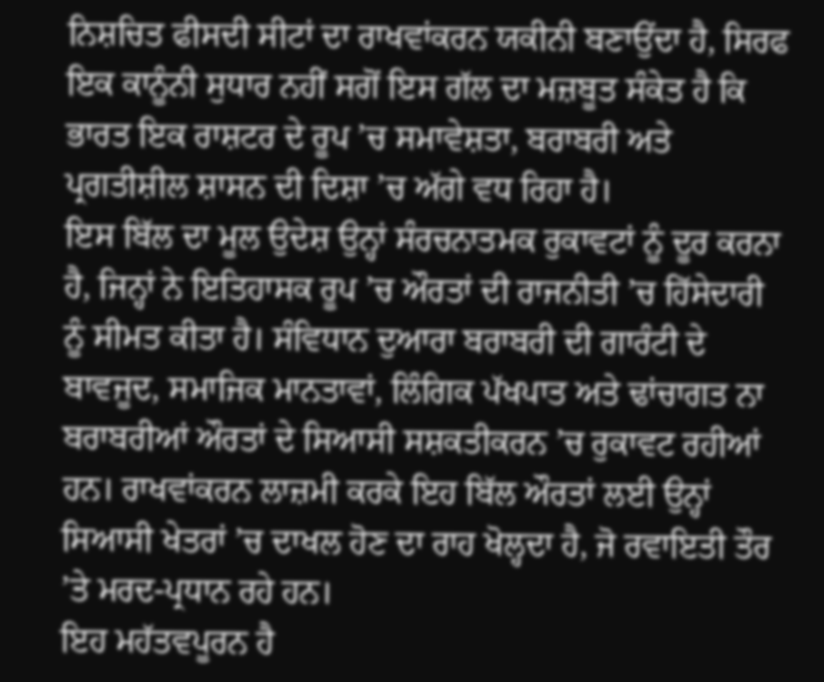ਨਿਸ਼ਚਿਤ ਫੀਸਦੀ ਸੀਟਾਂ ਦਾ ਰਾਖਵਾਂਕਰਨ ਯਕੀਨੀ ਬਣਾਉਂਦਾ ਹੈ, ਸਿਰਫ ਇਕ ਕਾਨੂੰਨੀ ਸੁਧਾਰ ਨਹੀਂ ਸਗੋਂ ਇਸ ਗੱਲ ਦਾ ਮਜ਼ਬੂਤ ਸੰਕੇਤ ਹੈ ਕਿ ਭਾਰਤ ਇਕ ਰਾਸ਼ਟਰ ਦੇ ਰੂਪ ’ਚ ਸਮਾਵੇਸ਼ਤਾ, ਬਰਾਬਰੀ ਅਤੇ ਪ੍ਰਗਤੀਸ਼ੀਲ ਸ਼ਾਸਨ ਦੀ ਦਿਸ਼ਾ ’ਚ ਅੱਗੇ ਵਧ ਰਿਹਾ ਹੈ।
ਇਸ ਬਿੱਲ ਦਾ ਮੂਲ ਉਦੇਸ਼ ਉਨ੍ਹਾਂ ਸੰਰਚਨਾਤਮਕ ਰੁਕਾਵਟਾਂ ਨੂੰ ਦੂਰ ਕਰਨਾ ਹੈ, ਜਿਨ੍ਹਾਂ ਨੇ ਇਤਿਹਾਸਕ ਰੂਪ ’ਚ ਔਰਤਾਂ ਦੀ ਰਾਜਨੀਤੀ ’ਚ ਹਿੱਸੇਦਾਰੀ ਨੂੰ ਸੀਮਤ ਕੀਤਾ ਹੈ। ਸੰਵਿਧਾਨ ਦੁਆਰਾ ਬਰਾਬਰੀ ਦੀ ਗਾਰੰਟੀ ਦੇ ਬਾਵਜੂਦ, ਸਮਾਜਿਕ ਮਾਨਤਾਵਾਂ, ਲਿੰਗਿਕ ਪੱਖਪਾਤ ਅਤੇ ਢਾਂਚਾਗਤ ਨਾ ਬਰਾਬਰੀਆਂ ਔਰਤਾਂ ਦੇ ਸਿਆਸੀ ਸਸ਼ਕਤੀਕਰਨ ’ਚ ਰੁਕਾਵਟ ਰਹੀਆਂ ਹਨ। ਰਾਖਵਾਂਕਰਨ ਲਾਜ਼ਮੀ ਕਰਕੇ ਇਹ ਬਿੱਲ ਔਰਤਾਂ ਲਈ ਉਨ੍ਹਾਂ ਸਿਆਸੀ ਖੇਤਰਾਂ ’ਚ ਦਾਖਲ ਹੋਣ ਦਾ ਰਾਹ ਖੋਲ੍ਹਦਾ ਹੈ, ਜੋ ਰਵਾਇਤੀ ਤੌਰ ’ਤੇ ਮਰਦ-ਪ੍ਰਧਾਨ ਰਹੇ ਹਨ।
ਇਹ ਮਹੱਤਵਪੂਰਨ ਹੈ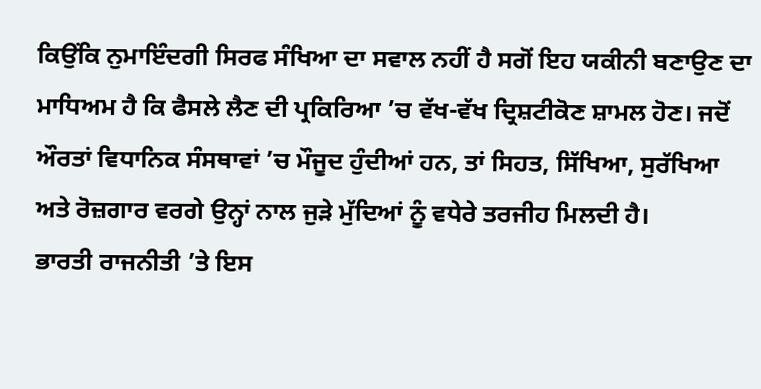ਕਿਉਂਕਿ ਨੁਮਾਇੰਦਗੀ ਸਿਰਫ ਸੰਖਿਆ ਦਾ ਸਵਾਲ ਨਹੀਂ ਹੈ ਸਗੋਂ ਇਹ ਯਕੀਨੀ ਬਣਾਉਣ ਦਾ ਮਾਧਿਅਮ ਹੈ ਕਿ ਫੈਸਲੇ ਲੈਣ ਦੀ ਪ੍ਰਕਿਰਿਆ ’ਚ ਵੱਖ-ਵੱਖ ਦ੍ਰਿਸ਼ਟੀਕੋਣ ਸ਼ਾਮਲ ਹੋਣ। ਜਦੋਂ ਔਰਤਾਂ ਵਿਧਾਨਿਕ ਸੰਸਥਾਵਾਂ ’ਚ ਮੌਜੂਦ ਹੁੰਦੀਆਂ ਹਨ, ਤਾਂ ਸਿਹਤ, ਸਿੱਖਿਆ, ਸੁਰੱਖਿਆ ਅਤੇ ਰੋਜ਼ਗਾਰ ਵਰਗੇ ਉਨ੍ਹਾਂ ਨਾਲ ਜੁੜੇ ਮੁੱਦਿਆਂ ਨੂੰ ਵਧੇਰੇ ਤਰਜੀਹ ਮਿਲਦੀ ਹੈ।
ਭਾਰਤੀ ਰਾਜਨੀਤੀ ’ਤੇ ਇਸ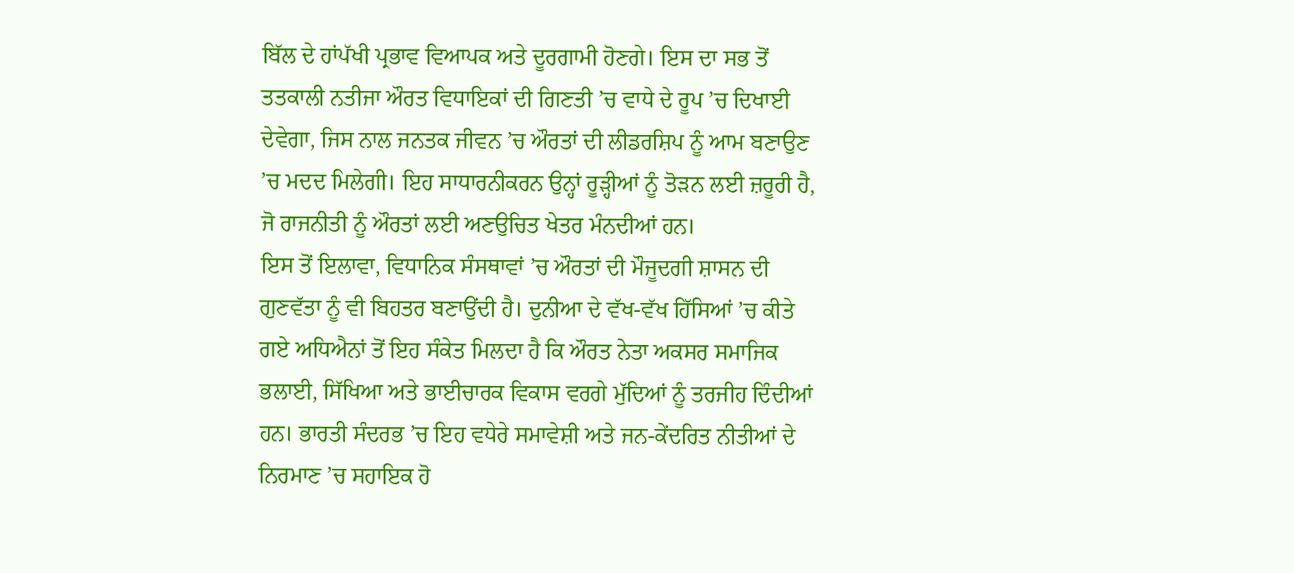ਬਿੱਲ ਦੇ ਹਾਂਪੱਖੀ ਪ੍ਰਭਾਵ ਵਿਆਪਕ ਅਤੇ ਦੂਰਗਾਮੀ ਹੋਣਗੇ। ਇਸ ਦਾ ਸਭ ਤੋਂ ਤਤਕਾਲੀ ਨਤੀਜਾ ਔਰਤ ਵਿਧਾਇਕਾਂ ਦੀ ਗਿਣਤੀ ’ਚ ਵਾਧੇ ਦੇ ਰੂਪ ’ਚ ਦਿਖਾਈ ਦੇਵੇਗਾ, ਜਿਸ ਨਾਲ ਜਨਤਕ ਜੀਵਨ ’ਚ ਔਰਤਾਂ ਦੀ ਲੀਡਰਸ਼ਿਪ ਨੂੰ ਆਮ ਬਣਾਉਣ ’ਚ ਮਦਦ ਮਿਲੇਗੀ। ਇਹ ਸਾਧਾਰਨੀਕਰਨ ਉਨ੍ਹਾਂ ਰੂੜ੍ਹੀਆਂ ਨੂੰ ਤੋੜਨ ਲਈ ਜ਼ਰੂਰੀ ਹੈ, ਜੋ ਰਾਜਨੀਤੀ ਨੂੰ ਔਰਤਾਂ ਲਈ ਅਣਉਚਿਤ ਖੇਤਰ ਮੰਨਦੀਆਂ ਹਨ।
ਇਸ ਤੋਂ ਇਲਾਵਾ, ਵਿਧਾਨਿਕ ਸੰਸਥਾਵਾਂ ’ਚ ਔਰਤਾਂ ਦੀ ਮੌਜੂਦਗੀ ਸ਼ਾਸਨ ਦੀ ਗੁਣਵੱਤਾ ਨੂੰ ਵੀ ਬਿਹਤਰ ਬਣਾਉਂਦੀ ਹੈ। ਦੁਨੀਆ ਦੇ ਵੱਖ-ਵੱਖ ਹਿੱਸਿਆਂ ’ਚ ਕੀਤੇ ਗਏ ਅਧਿਐਨਾਂ ਤੋਂ ਇਹ ਸੰਕੇਤ ਮਿਲਦਾ ਹੈ ਕਿ ਔਰਤ ਨੇਤਾ ਅਕਸਰ ਸਮਾਜਿਕ ਭਲਾਈ, ਸਿੱਖਿਆ ਅਤੇ ਭਾਈਚਾਰਕ ਵਿਕਾਸ ਵਰਗੇ ਮੁੱਦਿਆਂ ਨੂੰ ਤਰਜੀਹ ਦਿੰਦੀਆਂ ਹਨ। ਭਾਰਤੀ ਸੰਦਰਭ ’ਚ ਇਹ ਵਧੇਰੇ ਸਮਾਵੇਸ਼ੀ ਅਤੇ ਜਨ-ਕੇਂਦਰਿਤ ਨੀਤੀਆਂ ਦੇ ਨਿਰਮਾਣ ’ਚ ਸਹਾਇਕ ਹੋ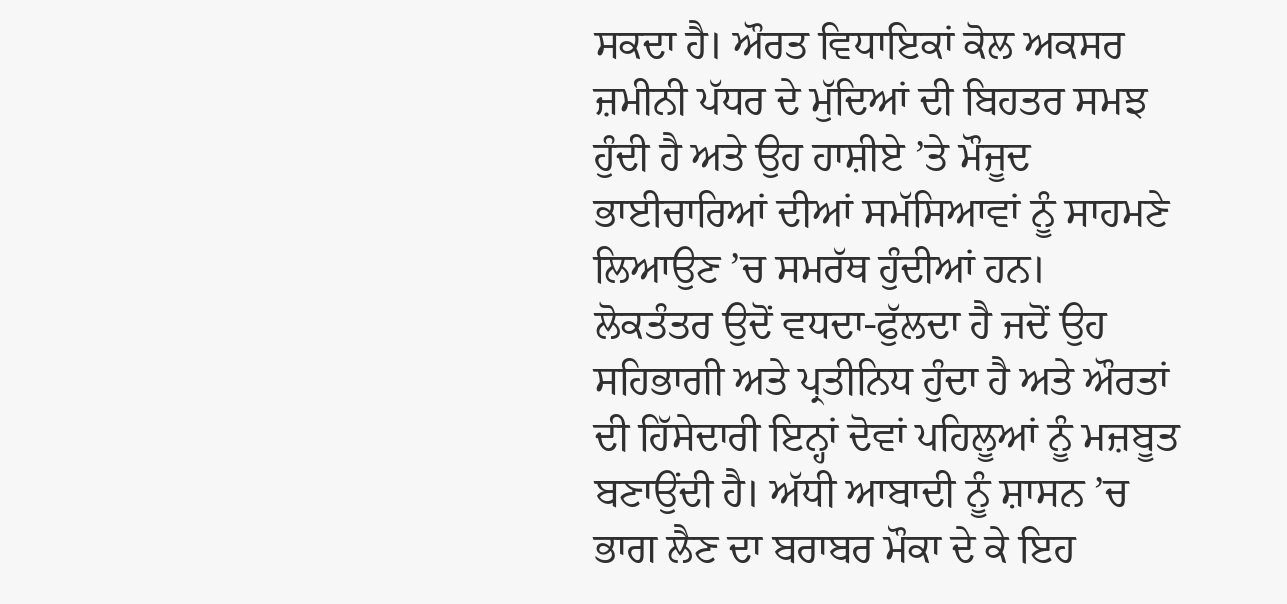ਸਕਦਾ ਹੈ। ਔਰਤ ਵਿਧਾਇਕਾਂ ਕੋਲ ਅਕਸਰ ਜ਼ਮੀਨੀ ਪੱਧਰ ਦੇ ਮੁੱਦਿਆਂ ਦੀ ਬਿਹਤਰ ਸਮਝ ਹੁੰਦੀ ਹੈ ਅਤੇ ਉਹ ਹਾਸ਼ੀਏ ’ਤੇ ਮੌਜੂਦ ਭਾਈਚਾਰਿਆਂ ਦੀਆਂ ਸਮੱਸਿਆਵਾਂ ਨੂੰ ਸਾਹਮਣੇ ਲਿਆਉਣ ’ਚ ਸਮਰੱਥ ਹੁੰਦੀਆਂ ਹਨ।
ਲੋਕਤੰਤਰ ਉਦੋਂ ਵਧਦਾ-ਫੁੱਲਦਾ ਹੈ ਜਦੋਂ ਉਹ ਸਹਿਭਾਗੀ ਅਤੇ ਪ੍ਰਤੀਨਿਧ ਹੁੰਦਾ ਹੈ ਅਤੇ ਔਰਤਾਂ ਦੀ ਹਿੱਸੇਦਾਰੀ ਇਨ੍ਹਾਂ ਦੋਵਾਂ ਪਹਿਲੂਆਂ ਨੂੰ ਮਜ਼ਬੂਤ ਬਣਾਉਂਦੀ ਹੈ। ਅੱਧੀ ਆਬਾਦੀ ਨੂੰ ਸ਼ਾਸਨ ’ਚ ਭਾਗ ਲੈਣ ਦਾ ਬਰਾਬਰ ਮੌਕਾ ਦੇ ਕੇ ਇਹ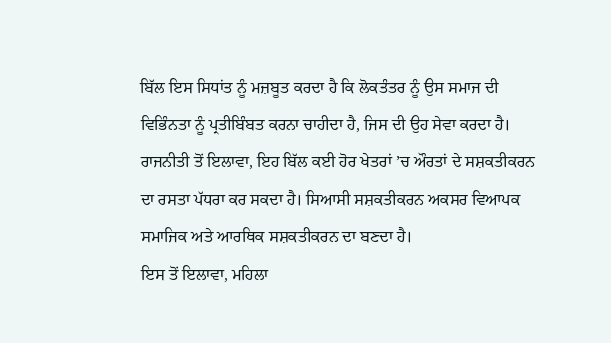ਬਿੱਲ ਇਸ ਸਿਧਾਂਤ ਨੂੰ ਮਜ਼ਬੂਤ ਕਰਦਾ ਹੈ ਕਿ ਲੋਕਤੰਤਰ ਨੂੰ ਉਸ ਸਮਾਜ ਦੀ ਵਿਭਿੰਨਤਾ ਨੂੰ ਪ੍ਰਤੀਬਿੰਬਤ ਕਰਨਾ ਚਾਹੀਦਾ ਹੈ, ਜਿਸ ਦੀ ਉਹ ਸੇਵਾ ਕਰਦਾ ਹੈ। ਰਾਜਨੀਤੀ ਤੋਂ ਇਲਾਵਾ, ਇਹ ਬਿੱਲ ਕਈ ਹੋਰ ਖੇਤਰਾਂ ’ਚ ਔਰਤਾਂ ਦੇ ਸਸ਼ਕਤੀਕਰਨ ਦਾ ਰਸਤਾ ਪੱਧਰਾ ਕਰ ਸਕਦਾ ਹੈ। ਸਿਆਸੀ ਸਸ਼ਕਤੀਕਰਨ ਅਕਸਰ ਵਿਆਪਕ ਸਮਾਜਿਕ ਅਤੇ ਆਰਥਿਕ ਸਸ਼ਕਤੀਕਰਨ ਦਾ ਬਣਦਾ ਹੈ।
ਇਸ ਤੋਂ ਇਲਾਵਾ, ਮਹਿਲਾ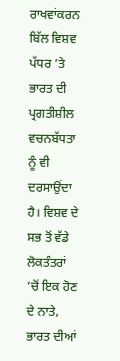ਰਾਖਵਾਂਕਰਨ ਬਿੱਲ ਵਿਸ਼ਵ ਪੱਧਰ ’ਤੇ ਭਾਰਤ ਦੀ ਪ੍ਰਗਤੀਸ਼ੀਲ ਵਚਨਬੱਧਤਾ ਨੂੰ ਵੀ ਦਰਸਾਉਂਦਾ ਹੈ। ਵਿਸ਼ਵ ਦੇ ਸਭ ਤੋਂ ਵੱਡੇ ਲੋਕਤੰਤਰਾਂ ’ਚੋਂ ਇਕ ਹੋਣ ਦੇ ਨਾਤੇ, ਭਾਰਤ ਦੀਆਂ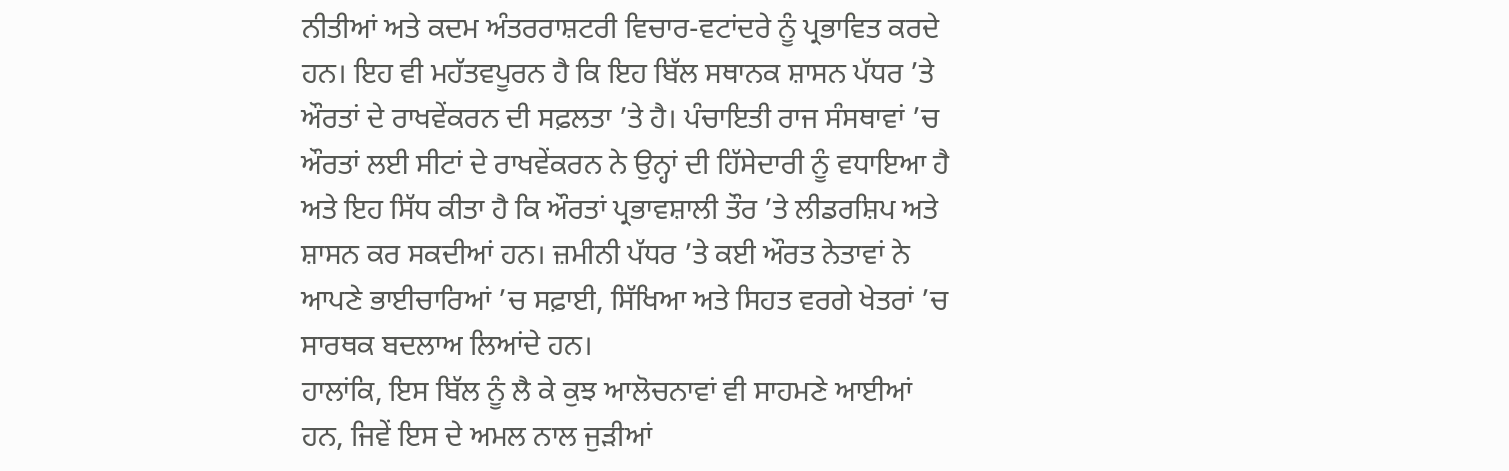ਨੀਤੀਆਂ ਅਤੇ ਕਦਮ ਅੰਤਰਰਾਸ਼ਟਰੀ ਵਿਚਾਰ-ਵਟਾਂਦਰੇ ਨੂੰ ਪ੍ਰਭਾਵਿਤ ਕਰਦੇ ਹਨ। ਇਹ ਵੀ ਮਹੱਤਵਪੂਰਨ ਹੈ ਕਿ ਇਹ ਬਿੱਲ ਸਥਾਨਕ ਸ਼ਾਸਨ ਪੱਧਰ ’ਤੇ ਔਰਤਾਂ ਦੇ ਰਾਖਵੇਂਕਰਨ ਦੀ ਸਫ਼ਲਤਾ ’ਤੇ ਹੈ। ਪੰਚਾਇਤੀ ਰਾਜ ਸੰਸਥਾਵਾਂ ’ਚ ਔਰਤਾਂ ਲਈ ਸੀਟਾਂ ਦੇ ਰਾਖਵੇਂਕਰਨ ਨੇ ਉਨ੍ਹਾਂ ਦੀ ਹਿੱਸੇਦਾਰੀ ਨੂੰ ਵਧਾਇਆ ਹੈ ਅਤੇ ਇਹ ਸਿੱਧ ਕੀਤਾ ਹੈ ਕਿ ਔਰਤਾਂ ਪ੍ਰਭਾਵਸ਼ਾਲੀ ਤੌਰ ’ਤੇ ਲੀਡਰਸ਼ਿਪ ਅਤੇ ਸ਼ਾਸਨ ਕਰ ਸਕਦੀਆਂ ਹਨ। ਜ਼ਮੀਨੀ ਪੱਧਰ ’ਤੇ ਕਈ ਔਰਤ ਨੇਤਾਵਾਂ ਨੇ ਆਪਣੇ ਭਾਈਚਾਰਿਆਂ ’ਚ ਸਫ਼ਾਈ, ਸਿੱਖਿਆ ਅਤੇ ਸਿਹਤ ਵਰਗੇ ਖੇਤਰਾਂ ’ਚ ਸਾਰਥਕ ਬਦਲਾਅ ਲਿਆਂਦੇ ਹਨ।
ਹਾਲਾਂਕਿ, ਇਸ ਬਿੱਲ ਨੂੰ ਲੈ ਕੇ ਕੁਝ ਆਲੋਚਨਾਵਾਂ ਵੀ ਸਾਹਮਣੇ ਆਈਆਂ ਹਨ, ਜਿਵੇਂ ਇਸ ਦੇ ਅਮਲ ਨਾਲ ਜੁੜੀਆਂ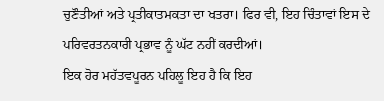ਚੁਣੌਤੀਆਂ ਅਤੇ ਪ੍ਰਤੀਕਾਤਮਕਤਾ ਦਾ ਖਤਰਾ। ਫਿਰ ਵੀ, ਇਹ ਚਿੰਤਾਵਾਂ ਇਸ ਦੇ ਪਰਿਵਰਤਨਕਾਰੀ ਪ੍ਰਭਾਵ ਨੂੰ ਘੱਟ ਨਹੀਂ ਕਰਦੀਆਂ।
ਇਕ ਹੋਰ ਮਹੱਤਵਪੂਰਨ ਪਹਿਲੂ ਇਹ ਹੈ ਕਿ ਇਹ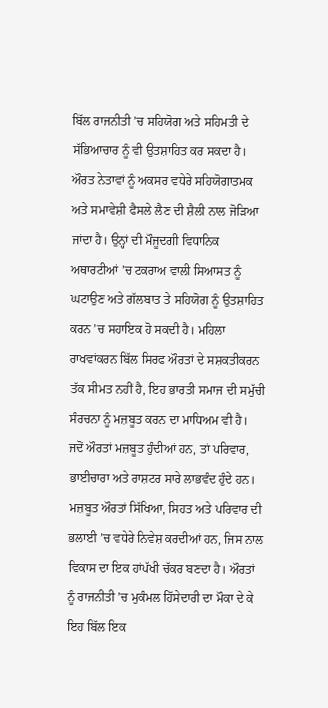ਬਿੱਲ ਰਾਜਨੀਤੀ ’ਚ ਸਹਿਯੋਗ ਅਤੇ ਸਹਿਮਤੀ ਦੇ ਸੱਭਿਆਚਾਰ ਨੂੰ ਵੀ ਉਤਸ਼ਾਹਿਤ ਕਰ ਸਕਦਾ ਹੈ। ਔਰਤ ਨੇਤਾਵਾਂ ਨੂੰ ਅਕਸਰ ਵਧੇਰੇ ਸਹਿਯੋਗਾਤਮਕ ਅਤੇ ਸਮਾਵੇਸ਼ੀ ਫੈਸਲੇ ਲੈਣ ਦੀ ਸ਼ੈਲੀ ਨਾਲ ਜੋੜਿਆ ਜਾਂਦਾ ਹੈ। ਉਨ੍ਹਾਂ ਦੀ ਮੌਜੂਦਗੀ ਵਿਧਾਨਿਕ ਅਥਾਰਟੀਆਂ ’ਚ ਟਕਰਾਅ ਵਾਲੀ ਸਿਆਸਤ ਨੂੰ ਘਟਾਉਣ ਅਤੇ ਗੱਲਬਾਤ ਤੇ ਸਹਿਯੋਗ ਨੂੰ ਉਤਸ਼ਾਹਿਤ ਕਰਨ ’ਚ ਸਹਾਇਕ ਹੋ ਸਕਦੀ ਹੈ। ਮਹਿਲਾ ਰਾਖਵਾਂਕਰਨ ਬਿੱਲ ਸਿਰਫ ਔਰਤਾਂ ਦੇ ਸਸ਼ਕਤੀਕਰਨ ਤੱਕ ਸੀਮਤ ਨਹੀਂ ਹੈ, ਇਹ ਭਾਰਤੀ ਸਮਾਜ ਦੀ ਸਮੁੱਚੀ ਸੰਰਚਨਾ ਨੂੰ ਮਜ਼ਬੂਤ ਕਰਨ ਦਾ ਮਾਧਿਅਮ ਵੀ ਹੈ।
ਜਦੋਂ ਔਰਤਾਂ ਮਜ਼ਬੂਤ ਹੁੰਦੀਆਂ ਹਨ, ਤਾਂ ਪਰਿਵਾਰ, ਭਾਈਚਾਰਾ ਅਤੇ ਰਾਸ਼ਟਰ ਸਾਰੇ ਲਾਭਵੰਦ ਹੁੰਦੇ ਹਨ। ਮਜ਼ਬੂਤ ਔਰਤਾਂ ਸਿੱਖਿਆ, ਸਿਹਤ ਅਤੇ ਪਰਿਵਾਰ ਦੀ ਭਲਾਈ ’ਚ ਵਧੇਰੇ ਨਿਵੇਸ਼ ਕਰਦੀਆਂ ਹਨ, ਜਿਸ ਨਾਲ ਵਿਕਾਸ ਦਾ ਇਕ ਹਾਂਪੱਖੀ ਚੱਕਰ ਬਣਦਾ ਹੈ। ਔਰਤਾਂ ਨੂੰ ਰਾਜਨੀਤੀ ’ਚ ਮੁਕੰਮਲ ਹਿੱਸੇਦਾਰੀ ਦਾ ਮੌਕਾ ਦੇ ਕੇ ਇਹ ਬਿੱਲ ਇਕ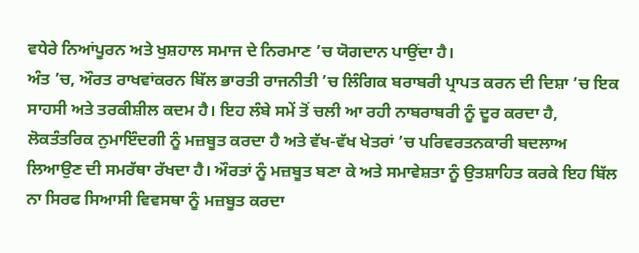ਵਧੇਰੇ ਨਿਆਂਪੂਰਨ ਅਤੇ ਖੁਸ਼ਹਾਲ ਸਮਾਜ ਦੇ ਨਿਰਮਾਣ ’ਚ ਯੋਗਦਾਨ ਪਾਉਂਦਾ ਹੈ।
ਅੰਤ ’ਚ, ਔਰਤ ਰਾਖਵਾਂਕਰਨ ਬਿੱਲ ਭਾਰਤੀ ਰਾਜਨੀਤੀ ’ਚ ਲਿੰਗਿਕ ਬਰਾਬਰੀ ਪ੍ਰਾਪਤ ਕਰਨ ਦੀ ਦਿਸ਼ਾ ’ਚ ਇਕ ਸਾਹਸੀ ਅਤੇ ਤਰਕੀਸ਼ੀਲ ਕਦਮ ਹੈ। ਇਹ ਲੰਬੇ ਸਮੇਂ ਤੋਂ ਚਲੀ ਆ ਰਹੀ ਨਾਬਰਾਬਰੀ ਨੂੰ ਦੂਰ ਕਰਦਾ ਹੈ, ਲੋਕਤੰਤਰਿਕ ਨੁਮਾਇੰਦਗੀ ਨੂੰ ਮਜ਼ਬੂਤ ਕਰਦਾ ਹੈ ਅਤੇ ਵੱਖ-ਵੱਖ ਖੇਤਰਾਂ ’ਚ ਪਰਿਵਰਤਨਕਾਰੀ ਬਦਲਾਅ ਲਿਆਉਣ ਦੀ ਸਮਰੱਥਾ ਰੱਖਦਾ ਹੈ। ਔਰਤਾਂ ਨੂੰ ਮਜ਼ਬੂਤ ਬਣਾ ਕੇ ਅਤੇ ਸਮਾਵੇਸ਼ਤਾ ਨੂੰ ਉਤਸ਼ਾਹਿਤ ਕਰਕੇ ਇਹ ਬਿੱਲ ਨਾ ਸਿਰਫ ਸਿਆਸੀ ਵਿਵਸਥਾ ਨੂੰ ਮਜ਼ਬੂਤ ਕਰਦਾ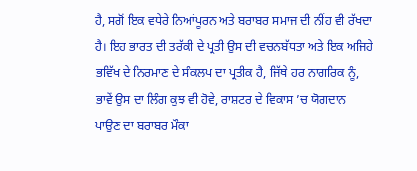ਹੈ, ਸਗੋਂ ਇਕ ਵਧੇਰੇ ਨਿਆਂਪੂਰਨ ਅਤੇ ਬਰਾਬਰ ਸਮਾਜ ਦੀ ਨੀਂਹ ਵੀ ਰੱਖਦਾ ਹੈ। ਇਹ ਭਾਰਤ ਦੀ ਤਰੱਕੀ ਦੇ ਪ੍ਰਤੀ ਉਸ ਦੀ ਵਚਨਬੱਧਤਾ ਅਤੇ ਇਕ ਅਜਿਹੇ ਭਵਿੱਖ ਦੇ ਨਿਰਮਾਣ ਦੇ ਸੰਕਲਪ ਦਾ ਪ੍ਰਤੀਕ ਹੈ, ਜਿੱਥੇ ਹਰ ਨਾਗਰਿਕ ਨੂੰ, ਭਾਵੇਂ ਉਸ ਦਾ ਲਿੰਗ ਕੁਝ ਵੀ ਹੋਵੇ, ਰਾਸ਼ਟਰ ਦੇ ਵਿਕਾਸ ’ਚ ਯੋਗਦਾਨ ਪਾਉਣ ਦਾ ਬਰਾਬਰ ਮੌਕਾ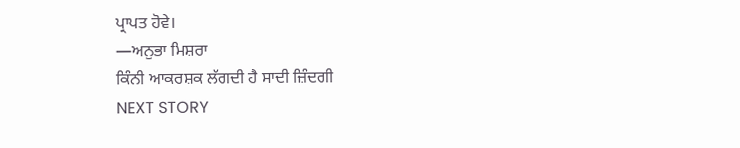ਪ੍ਰਾਪਤ ਹੋਵੇ।
—ਅਨੁਭਾ ਮਿਸ਼ਰਾ
ਕਿੰਨੀ ਆਕਰਸ਼ਕ ਲੱਗਦੀ ਹੈ ਸਾਦੀ ਜ਼ਿੰਦਗੀ
NEXT STORY